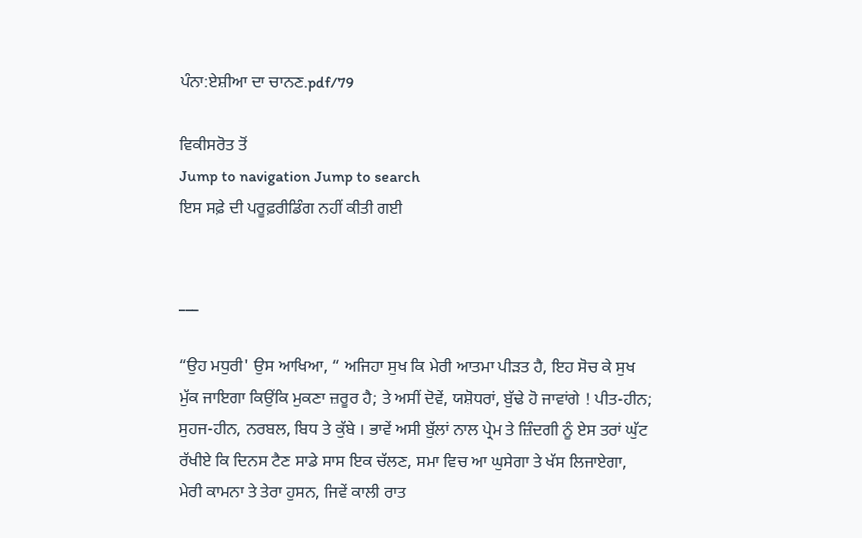ਪੰਨਾ:ਏਸ਼ੀਆ ਦਾ ਚਾਨਣ.pdf/79

ਵਿਕੀਸਰੋਤ ਤੋਂ
Jump to navigation Jump to search
ਇਸ ਸਫ਼ੇ ਦੀ ਪਰੂਫ਼ਰੀਡਿੰਗ ਨਹੀਂ ਕੀਤੀ ਗਈ


___

“ਉਹ ਮਧੁਰੀ' ਉਸ ਆਖਿਆ, “ ਅਜਿਹਾ ਸੁਖ ਕਿ ਮੇਰੀ ਆਤਮਾ ਪੀੜਤ ਹੈ, ਇਹ ਸੋਚ ਕੇ ਸੁਖ ਮੁੱਕ ਜਾਇਗਾ ਕਿਉਂਕਿ ਮੁਕਣਾ ਜ਼ਰੂਰ ਹੈ; ਤੇ ਅਸੀਂ ਦੋਵੇਂ, ਯਸ਼ੋਧਰਾਂ, ਬੁੱਢੇ ਹੋ ਜਾਵਾਂਗੇ ! ਪੀਤ-ਹੀਨ; ਸੁਹਜ-ਹੀਨ, ਨਰਬਲ, ਬਿਧ ਤੇ ਕੁੱਬੇ । ਭਾਵੇਂ ਅਸੀ ਬੁੱਲਾਂ ਨਾਲ ਪ੍ਰੇਮ ਤੇ ਜ਼ਿੰਦਗੀ ਨੂੰ ਏਸ ਤਰਾਂ ਘੁੱਟ ਰੱਖੀਏ ਕਿ ਦਿਨਸ ਟੈਣ ਸਾਡੇ ਸਾਸ ਇਕ ਚੱਲਣ, ਸਮਾ ਵਿਚ ਆ ਘੁਸੇਗਾ ਤੇ ਖੱਸ ਲਿਜਾਏਗਾ, ਮੇਰੀ ਕਾਮਨਾ ਤੇ ਤੇਰਾ ਹੁਸਨ, ਜਿਵੇਂ ਕਾਲੀ ਰਾਤ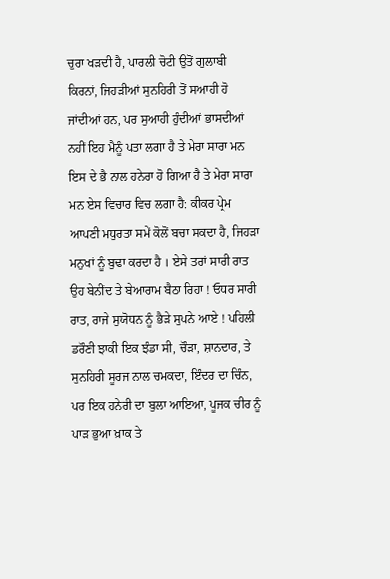ਚੁਰਾ ਖੜਦੀ ਹੈ, ਪਾਰਲੀ ਚੋਟੀ ਉਤੋਂ ਗੁਲਾਬੀ ਕਿਰਨਾਂ, ਜਿਹੜੀਆਂ ਸੁਨਹਿਰੀ ਤੋਂ ਸਆਹੀ ਹੋ ਜਾਂਦੀਆਂ ਹਨ, ਪਰ ਸੁਆਹੀ ਹੁੰਦੀਆਂ ਭਾਸਦੀਆਂ ਨਹੀਂ ਇਹ ਮੈਨੂੰ ਪਤਾ ਲਗਾ ਹੈ ਤੇ ਮੇਰਾ ਸਾਰਾ ਮਨ ਇਸ ਦੇ ਭੈ ਨਾਲ ਹਨੇਰਾ ਹੋ ਗਿਆ ਹੈ ਤੇ ਮੇਰਾ ਸਾਰਾ ਮਨ ਏਸ ਵਿਚਾਰ ਵਿਚ ਲਗਾ ਹੈ: ਕੀਕਰ ਪ੍ਰੇਮ ਆਪਣੀ ਮਧੁਰਤਾ ਸਮੇਂ ਕੋਲੋਂ ਬਚਾ ਸਕਦਾ ਹੈ, ਜਿਹੜਾ ਮਨੁਖਾਂ ਨੂੰ ਬੁਢਾ ਕਰਦਾ ਹੈ । ਏਸੇ ਤਰਾਂ ਸਾਰੀ ਰਾਤ ਉਹ ਬੇਨੀਂਦ ਤੇ ਬੇਆਰਾਮ ਬੈਠਾ ਰਿਹਾ ! ਓਧਰ ਸਾਰੀ ਰਾਤ, ਰਾਜੇ ਸੁਯੋਧਨ ਨੂੰ ਭੈੜੇ ਸੁਪਨੇ ਆਏ ! ਪਹਿਲੀ ਡਰੌਣੀ ਝਾਕੀ ਇਕ ਝੰਡਾ ਸੀ, ਚੌੜਾ, ਸ਼ਾਨਦਾਰ, ਤੇ ਸੁਨਹਿਰੀ ਸੂਰਜ ਨਾਲ ਚਮਕਦਾ, ਇੰਦਰ ਦਾ ਚਿੰਨ, ਪਰ ਇਕ ਹਨੇਰੀ ਦਾ ਬੁਲਾ ਆਇਆ, ਪੂਜਕ ਚੀਰ ਨੂੰ ਪਾੜ ਭੁਆ ਖ਼ਾਕ ਤੇ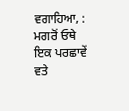ਵਗਾਹਿਆ, : ਮਗਰੋਂ ਓਥੇ ਇਕ ਪਰਛਾਵੇਂ ਵਤੇ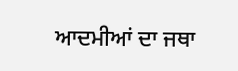ਆਦਮੀਆਂ ਦਾ ਜਥਾ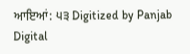ਆਇਆਂ: ੫੩ Digitized by Panjab Digital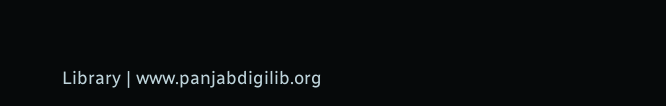Library | www.panjabdigilib.org